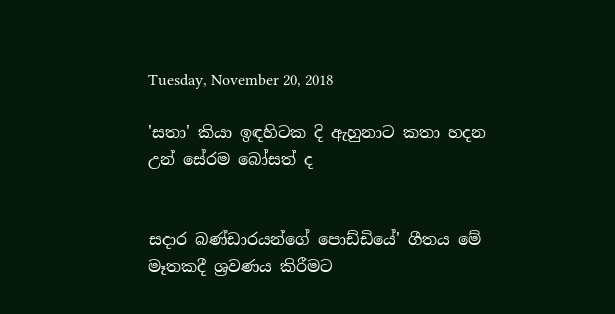Tuesday, November 20, 2018

'සතා' කියා ඉඳහිටක දි ඇහුනාට කතා හදන උන් සේරම බෝසත් ද


සදාර බණ්ඩාරයන්ගේ පොඩ්ඩියේ' ගීතය මේ මෑතකදී ශ්‍රවණය කිරීමට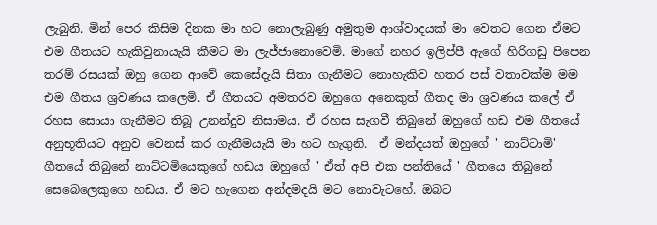ලැබුනි. මින් පෙර කිසිම දිනක මා හට නොලැබුණු අමුතුම ආශ්වාදයක් මා වෙතට ගෙන ඒමට එම ගීතයට හැකිවුනායැයි කීමට මා ලැජ්ජානොවෙමි. මාගේ නහර ඉලිප්පී ඇගේ හිරිගඩු පිපෙන තරම් රසයක් ඔහු ගෙන ආවේ කෙසේදැයි සිතා ගැනීමට නොහැකිව හතර පස් වතාවක්ම මම එම ගීතය ශ්‍රවණය කලෙමි. ඒ ගීතයට අමතරව ඔහුගෙ අනෙකුත් ගීතද මා ශ්‍රවණය කලේ ඒ රහස සොයා ගැනීමට තිබූ උනන්දුව නිසාමය. ඒ රහස සැගවී තිබුනේ ඔහුගේ හඩ එම ගීතයේ අනුභූතියට අනුව වෙනස් කර ගැනීමයැයි මා හට හැගුනි.  ඒ මන්දයත් ඔහුගේ ' නාට්ටාමි' ගීතයේ තිබුනේ නාට්ටමියෙකුගේ හඩය ඔහුගේ ' ඒත් අපි එක පන්තියේ ' ගීතයෙ තිබුනේ සෙබෙලෙකුගෙ හඩය. ඒ මට හැගෙන අන්දමදයි මට නොවැටහේ. ඔබට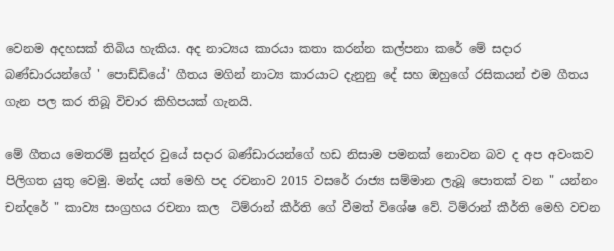වෙනම අදහසක් තිබිය හැකිය. අද නාට්‍යය කාරයා කතා කරන්න කල්පනා කරේ මේ සදාර බණ්ඩාරයන්ගේ ' පොඩ්ඩියේ' ගීතය මගින් නාට්‍ය කාරයාට දැනුනු දේ සහ ඔහුගේ රසිකයන් එම ගීතය ගැන පල කර තිබූ විචාර කිහිපයක් ගැනයි.

මේ ගීතය මෙතරම් සුන්දර වුයේ සදාර බණ්ඩාරයන්ගේ හඩ නිසාම පමනක් නොවන බව ද අප අවංකව පිලිගත යුතු වෙමු. මන්ද යත් මෙහි පද රචනාව 2015 වසරේ රාජ්‍ය සම්මාන ලැබූ පොතක් වන " යන්නං චන්දරේ " කාව්‍ය සංග්‍රහය රචනා කල  ටිම්රාන් කීර්ති ගේ වීමත් විශේෂ වේ. ටිම්රාන් කීර්ති මෙහි වචන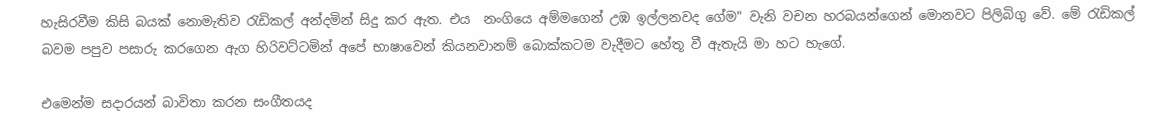හැසිරවීම කිසි බයක් නොමැතිව රැඩිකල් අන්දමින් සිදු කර ඇත. එය  නංගියෙ අම්මගෙන් උඹ ඉල්ලනවද ගේම" වැනි වචන හරබයන්ගෙන් මොනවට පිලිබිගු වේ. මේ රැඩිකල් බවම පපුව පසාරු කරගෙන ඇග හිරිවට්ටමින් අපේ භාෂාවෙන් කියනවානම් බොක්කටම වැදීමට හේතූ වී ඇතැයි මා හට හැගේ.

එමෙන්ම සදාරයන් බාවිතා කරන සංගීතයද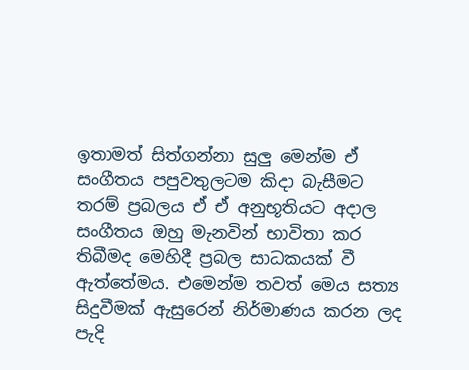ඉතාමත් සිත්ගන්නා සුලු මෙන්ම ඒ සංගීතය පපුවතුලටම කිදා බැසීමට තරම් ප්‍රබලය ඒ ඒ අනුභූතියට අදාල සංගීතය ඔහු මැනවින් භාවිතා කර තිබීමද මෙහිදී ප්‍රබල සාධකයක් වී ඇත්තේමය. එමෙන්ම තවත් මෙය සත්‍ය සිදුවීමක් ඇසුරෙන් නිර්මාණය කරන ලද පැදි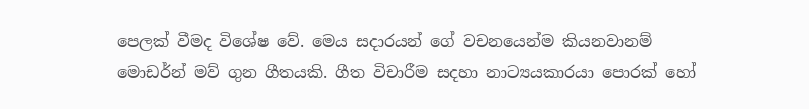පෙලක් වීමද විශේෂ වේ. මෙය සදාරයන් ගේ වචනයෙන්ම කියනවානම් මොඩර්න් මව් ගුන ගීතයකි. ගීත විචාරීම සදහා නාට්‍යයකාරයා පොරක් හෝ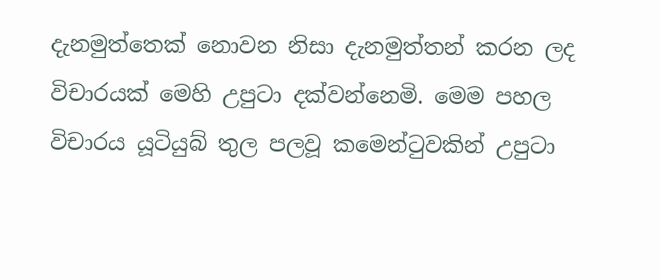දැනමුත්තෙක් නොවන නිසා දැනමුත්තන් කරන ලද විචාරයක් මෙහි උපුටා දක්වන්නෙමි. මෙම පහල විචාරය යූටියුබ් තුල පලවූ කමෙන්ටුවකින් උපුටා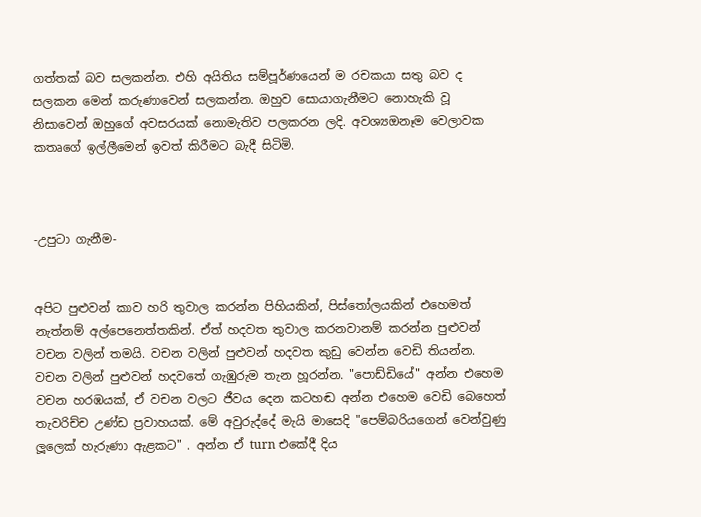ගත්තක් බව සලකන්න. එහි අයිතිය සම්පූර්ණයෙන් ම රචකයා සතු බව ද සලකන මෙන් කරුණාවෙන් සලකන්න. ඔහුව සොයාගැනීමට නොහැකි වූ නිසාවෙන් ඔහුගේ අවසරයක් නොමැතිව පලකරන ලදි. අවශ්‍යඔනෑම වෙලාවක කතෘගේ ඉල්ලීමෙන් ඉවත් කිරීමට බැදී සිටිමි.



-උපුටා ගැනීම-


අපිට පුළුවන් කාව හරි තුවාල කරන්න පිහියකින්, පිස්තෝලයකින් එහෙමත් නැත්නම් අල්පෙනෙත්තකින්. ඒත් හදවත තුවාල කරනවානම් කරන්න පුළුවන් වචන වලින් තමයි. වචන වලින් පුළුවන් හදවත කුඩු වෙන්න වෙඩි තියන්න. වචන වලින් පුළුවන් හදවතේ ගැඹුරුම තැන හූරන්න. "පොඩ්ඩියේ" අන්න එහෙම වචන හරඹයක්, ඒ වචන වලට ජීවය දෙන කටහඬ අන්න එහෙම වෙඩි බෙහෙත් තැවරිච්ච උණ්ඩ ප්‍රවාහයක්. මේ අවුරුද්දේ මැයි මාසෙදි "පෙම්බරියගෙන් වෙන්වුණු ලූලෙක් හැරුණා ඇළකට" . අන්න ඒ turn එකේදී දිය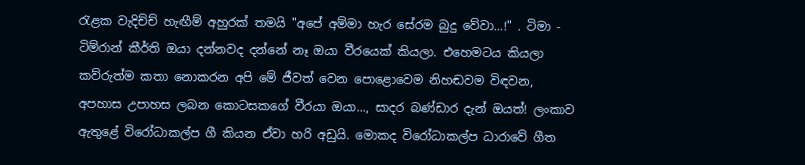රැළක වැදිච්ච් හැඟීම් අහුරක් තමයි "අපේ අම්මා හැර සේරම බුදු වේවා...!" . ටිමා - ටිම්රාන් කීර්ති ඔයා දන්නවද දන්නේ නෑ ඔයා වීරයෙක් කියලා. එහෙමටය කියලා කව්රුත්ම කතා නොකරන අපි මේ ජීවත් වෙන පොළොවෙම නිහඬවම විඳවන, අපහාස උපාහස ලබන කොටසකගේ වීරයා ඔයා..., සාදර බණ්ඩාර දැන් ඔයත්! ලංකාව ඇතුළේ විරෝධාකල්ප ගී කියන ඒවා හරි අඩුයි. මොකද විරෝධාකල්ප ධාරාවේ ගීත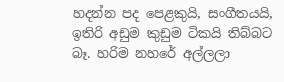හදන්න පද පෙළකුයි, සංගීතයයි, ඉතිරි අඩුම කුඩුම ටිකයි තිබ්බට බෑ. හරිම නහරේ අල්ලලා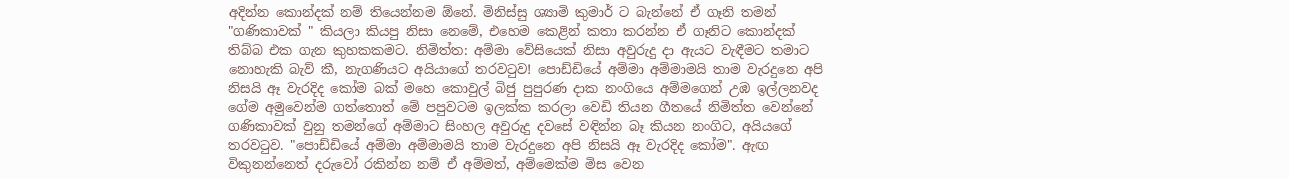අදින්න කොන්දක් නම් තියෙන්නම ඕනේ. මිනිස්සු ශ්‍යාමි කුමාර් ට බැන්නේ ඒ ගෑනි තමන් "ගණිකාවක් " කියලා කියපු නිසා නෙමේ, එහෙම කෙළින් කතා කරන්න ඒ ගෑනිට කොන්දක් තිබ්බ එක ගැන කුහකකමට. නිමිත්ත: අම්මා වේසියෙක් නිසා අවුරුදු දා ඇයට වැඳීමට තමාට නොහැකි බැව් කී, නැගණියට අයියාගේ තරවටුව! පොඩ්ඩියේ අම්මා අම්මාමයි තාම වැරදුනෙ අපි නිසයි ඈ වැරදිද කෝම බක් මහෙ කොවුල් බිජු පුපුරණ දාක නංගියෙ අම්මගෙන් උඹ ඉල්ලනවද ගේම අමුවෙන්ම ගත්තොත් මේ පපුවටම ඉලක්ක කරලා වෙඩි තියන ගීතයේ නිමිත්ත වෙන්නේ ගණිකාවක් වුනු තමන්ගේ අම්මාට සිංහල අවුරුදු දවසේ වඳින්න බෑ කියන නංගිට, අයියගේ තරවටුව. "පොඩ්ඩියේ අම්මා අම්මාමයි තාම වැරදුනෙ අපි නිසයි ඈ වැරදිද කෝම". ඇඟ විකුනන්නෙත් දරුවෝ රකින්න නම් ඒ අම්මත්, අම්මෙක්ම මිස වෙන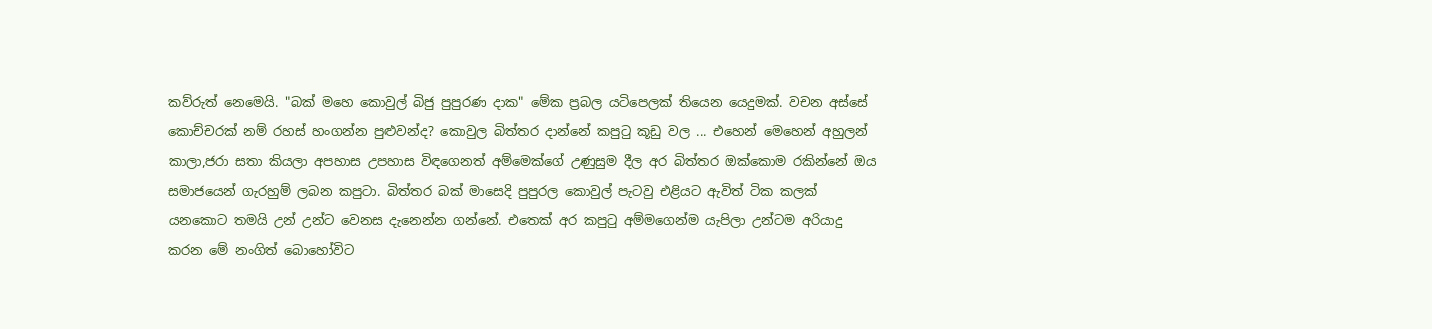කව්රුත් නෙමෙයි. "බක් මහෙ කොවුල් බිජු පුපුරණ දාක" මේක ප්‍රබල යටිපෙලක් තියෙන යෙදුමක්. වචන අස්සේ කොච්චරක් නම් රහස් හංගන්න පුළුවන්ද? කොවුල බිත්තර දාන්නේ කපුටු කූඩු වල ... එහෙන් මෙහෙන් අහුලන් කාලා,ජරා සතා කියලා අපහාස උපහාස විඳගෙනත් අම්මෙක්ගේ උණුසුම දීල අර බිත්තර ඔක්කොම රකින්නේ ඔය සමාජයෙන් ගැරහුම් ලබන කපුටා. බිත්තර බක් මාසෙදි පුපුරල කොවුල් පැටවු එළියට ඇවිත් ටික කලක් යනකොට තමයි උන් උන්ට වෙනස දැනෙන්න ගන්නේ. එතෙක් අර කපුටු අම්මගෙන්ම යැපිලා උන්ටම අරියාදු කරන මේ නංගිත් බොහෝවිට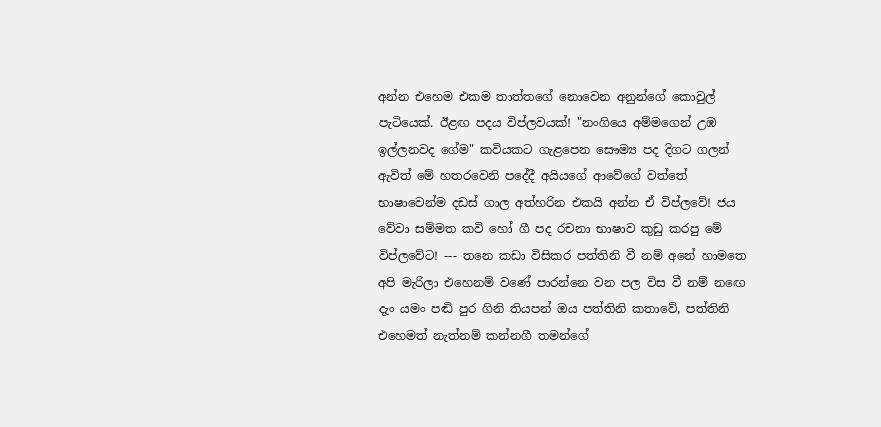අන්න එහෙම එකම තාත්තගේ නොවෙන අනුන්ගේ කොවුල් පැටියෙක්. ඊළඟ පදය විප්ලවයක්! "නංගියෙ අම්මගෙන් උඹ ඉල්ලනවද ගේම" කවියකට ගැළපෙන සෞම්‍ය පද දිගට ගලන් ඇවිත් මේ හතරවෙනි පදේදී අයියගේ ආවේගේ වත්තේ භාෂාවෙන්ම දඩස් ගාල අත්හරින එකයි අන්න ඒ විප්ලවේ! ජය වේවා සම්මත කවි හෝ ගී පද රචනා භාෂාව කුඩු කරපු මේ විප්ලවේට! --- තනෙ කඩා විසිකර පත්තිනි වී නම් අනේ හාමතෙ අපි මැරිලා එහෙනම් වණේ පාරන්නෙ වන පල විස වී නම් නඟෙ දැං යමං පඬි පුර ගිනි තියපන් ඔය පත්තිනි කතාවේ, පත්තිනි එහෙමත් නැත්නම් කන්නගී තමන්ගේ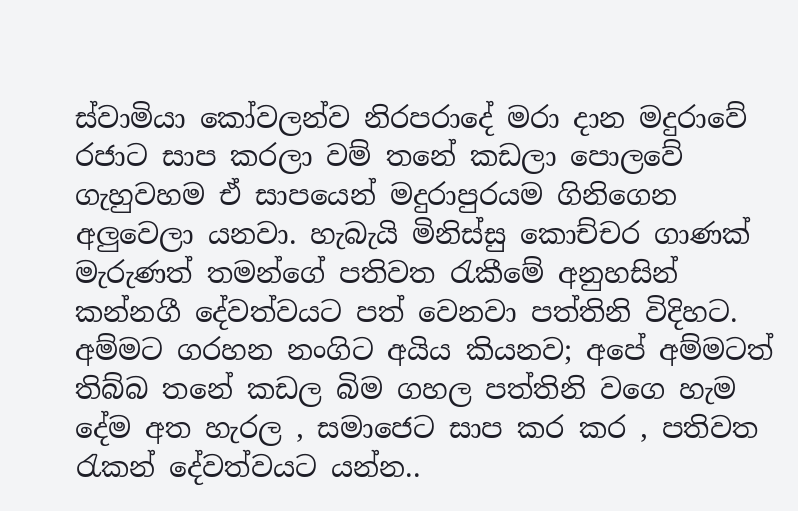ස්වාමියා කෝවලන්ව නිරපරාදේ මරා දාන මදුරාවේ රජාට සාප කරලා වම් තනේ කඩලා පොලවේ ගැහුවහම ඒ සාපයෙන් මදුරාපුරයම ගිනිගෙන අලුවෙලා යනවා. හැබැයි මිනිස්සු කොච්චර ගාණක් මැරුණත් තමන්ගේ පතිවත රැකීමේ අනුහසින් කන්නගී දේවත්වයට පත් වෙනවා පත්තිනි විදිහට. අම්මට ගරහන නංගිට අයිය කියනව; අපේ අම්මටත් තිබ්බ තනේ කඩල බිම ගහල පත්තිනි වගෙ හැම දේම අත හැරල , සමාජෙට සාප කර කර , පතිවත රැකන් දේවත්වයට යන්න..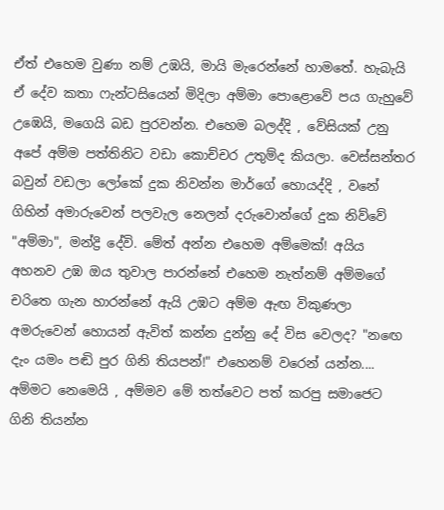ඒත් එහෙම වුණා නම් උඹයි, මායි මැරෙන්නේ හාමතේ. හැබැයි ඒ දේව කතා ෆැන්ටසියෙන් මිදිලා අම්මා පොළොවේ පය ගැහුවේ උඹෙයි, මගෙයි බඩ පුරවන්න. එහෙම බලද්දි , වේසියක් උනු අපේ අම්ම පත්තිනිට වඩා කොච්චර උතුම්ද කියලා. වෙස්සන්තර බවුන් වඩලා ලෝකේ දුක නිවන්න මාර්ගේ හොයද්දි , වනේ ගිහින් අමාරුවෙන් පලවැල නෙලන් දරුවොන්ගේ දුක නිව්වේ "අම්මා", මන්ද්‍රි දේවි. මේත් අන්න එහෙම අම්මෙක්! අයිය අහනව උඹ ඔය තුවාල පාරන්නේ එහෙම නැත්නම් අම්මගේ චරිතෙ ගැන හාරන්නේ ඇයි උඹට අම්ම ඇඟ විකුණලා අමරුවෙන් හොයන් ඇවිත් කන්න දුන්නු දේ විස වෙලද? "නඟෙ දැං යමං පඬි පුර ගිනි තියපන්!" එහෙනම් වරෙන් යන්න.... අම්මට නෙමෙයි , අම්මව මේ තත්වෙට පත් කරපු සමාජෙට ගිනි තියන්න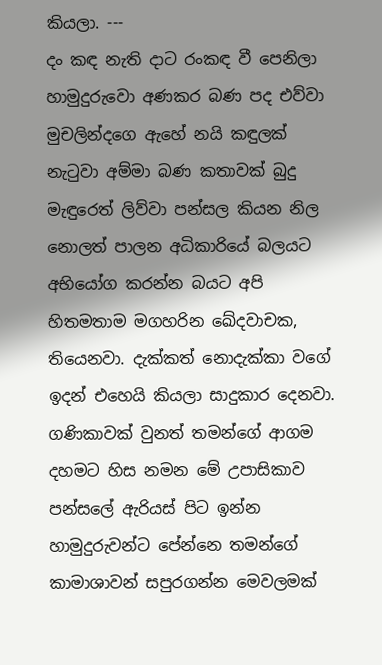කියලා. ---
දං කඳ නැති දාට රංකඳ වී පෙනිලා හාමුදුරුවො අණකර බණ පද එව්වා මුචලින්දගෙ ඇහේ නයි කඳුලක් නැටුවා අම්මා බණ කතාවක් බුදු මැඳුරෙත් ලිව්වා පන්සල කියන නිල නොලත් පාලන අධිකාරියේ බලයට අභියෝග කරන්න බයට අපි හිතමතාම මගහරින ඛේදවාචක, තියෙනවා. දැක්කත් නොදැක්කා වගේ ඉදන් එහෙයි කියලා සාදුකාර දෙනවා. ගණිකාවක් වුනත් තමන්ගේ ආගම දහමට හිස නමන මේ උපාසිකාව පන්සලේ ඇරියස් පිට ඉන්න හාමුදුරුවන්ට පේන්නෙ තමන්ගේ කාමාශාවන් සපුරගන්න මෙවලමක්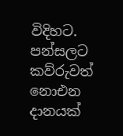විදිහට. පන්සලට කව්රුවත් නොඑන දානයක්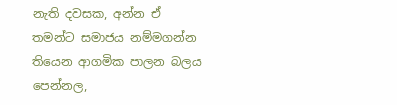නැති දවසක, අන්න ඒ තමන්ට සමාජය නම්මගන්න තියෙන ආගමික පාලන බලය පෙන්නල,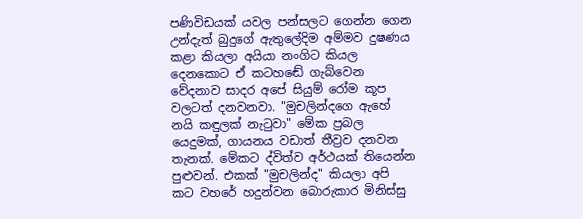පණිවිඩයක් යවල පන්සලට ගෙන්න ගෙන උන්දැත් බුදුගේ ඇතුලේදිම අම්මව දුෂණය කළා කියලා අයියා නංගිට කියල දෙනකොට ඒ කටහඬේ ගැබ්වෙන වේදනාව සාදර අපේ සියුම් රෝම කූප වලටත් දනවනවා. "මුචලින්දගෙ ඇහේ නයි කඳුලක් නැටුවා" මේක ප්‍රබල යෙදුමක්, ගායනය වඩාත් තීව්‍රව දනවන තැනක්. මේකට ද්විත්ව අර්ථයක් තියෙන්න පුළුවන්. එකක් "මුචලින්ද" කියලා අපි කට වහරේ හදුන්වන බොරුකාර මිනිස්සු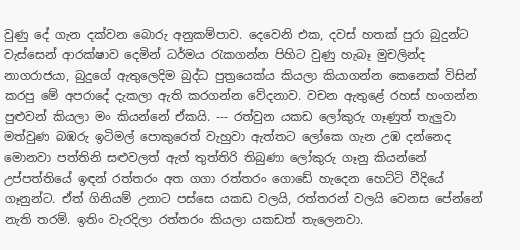වුණු දේ ගැන දක්වන බොරු අනුකම්පාව. දෙවෙනි එක, දවස් හතක් පුරා බුදුන්ට වැස්සෙන් ආරක්ෂාව දෙමින් ධර්මය රැකගන්න පිහිට වුණු හැබෑ මුචලින්ද නාගරාජයා, බුදුගේ ඇතුලෙදිම බුද්ධ පුත්‍රයෙක්ය කියලා කියාගන්න කෙනෙක් විසින් කරපු මේ අපරාදේ දැකලා ඇති කරගන්න වේදනාව. වචන ඇතුළේ රහස් හංගන්න පුළුවන් කියලා මං කියන්නේ ඒකයි. --- රත්වුන යකඩ ලෝකුරු ගෑණුත් තැලුවා මත්වුණ බඹරු ඉටිමල් පොකුරෙත් වැහුවා ඇත්තට ලෝකෙ ගැන උඹ දන්නෙද මොනවා පත්තිනි සළුවලත් ඇත් තුත්තිරි තිබුණා ලෝකුරු ගෑනු කියන්නේ උප්පත්තියේ ඉඳන් රත්තරං අත ගගා රත්තරං ගොඩේ හැදෙන හෙට්ටි වීදියේ ගෑනුන්ට. ඒත් ගිනියම් උනාට පස්සෙ යකඩ වලයි, රත්තරන් වලයි වෙනස පේන්නේ නැති තරම්. ඉතිං වැරදිලා රත්තරං කියලා යකඩත් තැලෙනවා.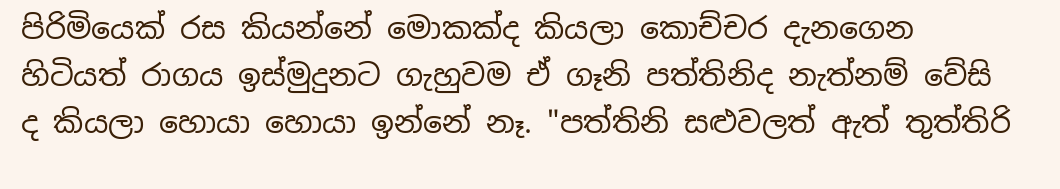පිරිමියෙක් රස කියන්නේ මොකක්ද කියලා කොච්චර දැනගෙන හිටියත් රාගය ඉස්මුදුනට ගැහුවම ඒ ගෑනි පත්තිනිද නැත්නම් වේසි ද කියලා හොයා හොයා ඉන්නේ නෑ. "පත්තිනි සළුවලත් ඇත් තුත්තිරි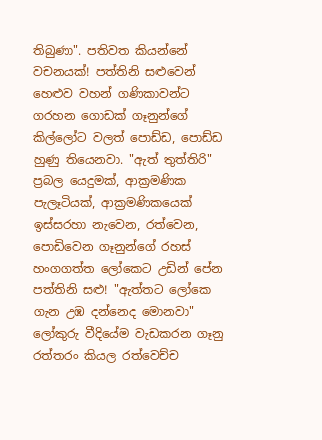තිබුණා". පතිවත කියන්නේ වචනයක්! පත්තිනි සළුවෙන් හෙළුව වහන් ගණිකාවන්ට ගරහන ගොඩක් ගෑනුන්ගේ කිල්ලෝට වලත් පොඩ්ඩ, පොඩ්ඩ හුණු තියෙනවා. "ඇත් තුත්තිරි" ප්‍රබල යෙදුමක්, ආක්‍රමණික පැලෑටියක්, ආක්‍රමණිකයෙක් ඉස්සරහා නැවෙන, රත්වෙන, පොඩිවෙන ගෑනුන්ගේ රහස් හංගගත්ත ලෝකෙට උඩින් පේන පත්තිනි සළු! "ඇත්තට ලෝකෙ ගැන උඹ දන්නෙද මොනවා" ලෝකුරු වීදියේම වැඩකරන ගෑනු රත්තරං කියල රත්වෙච්ච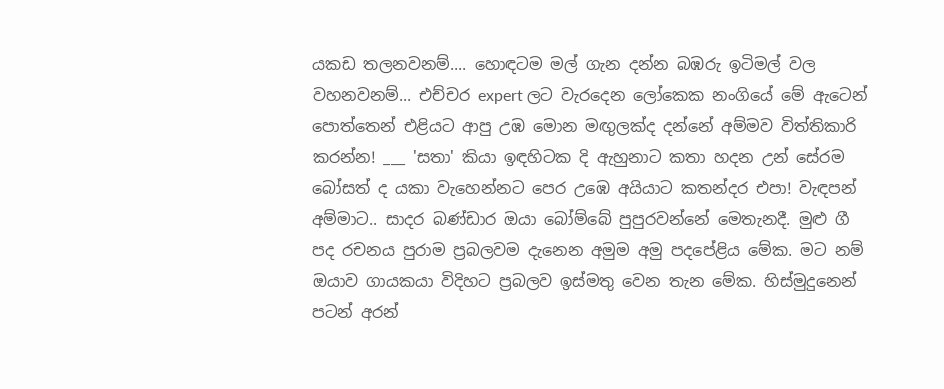යකඩ තලනවනම්.... හොඳටම මල් ගැන දන්න බඹරු ඉටිමල් වල වහනවනම්... එච්චර expert ලට වැරදෙන ලෝකෙක නංගියේ මේ ඇටෙන් පොත්තෙන් එළියට ආපු උඹ මොන මඟුලක්ද දන්නේ අම්මව විත්තිකාරි කරන්න! ___ 'සතා' කියා ඉඳහිටක දි ඇහුනාට කතා හදන උන් සේරම බෝසත් ද යකා වැහෙන්නට පෙර උඹෙ අයියාට කතන්දර එපා! වැඳපන් අම්මාට.. සාදර බණ්ඩාර ඔයා බෝම්බේ පුපුරවන්නේ මෙතැනදී. මුළු ගී පද රචනය පුරාම ප්‍රබලවම දැනෙන අමුම අමු පදපේළිය මේක. මට නම් ඔයාව ගායකයා විදිහට ප්‍රබලව ඉස්මතු වෙන තැන මේක. හිස්මුදුනෙන් පටන් අරන්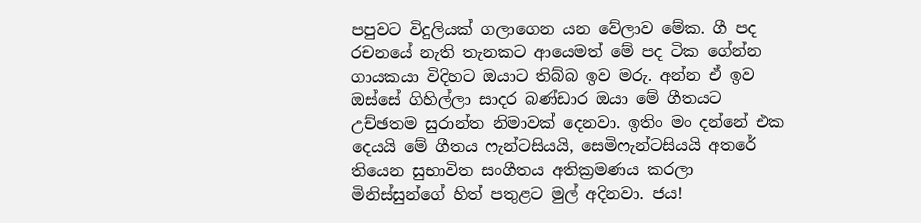පපුවට විදුලියක් ගලාගෙන යන වේලාව මේක. ගී පද රචනයේ නැති තැනකට ආයෙමත් මේ පද ටික ගේන්න ගායකයා විදිහට ඔයාට තිබ්බ ඉව මරු. අන්න ඒ ඉව ඔස්සේ ගිහිල්ලා සාදර බණ්ඩාර ඔයා මේ ගීතයට උච්ඡතම සුරාන්ත නිමාවක් දෙනවා. ඉතිං මං දන්නේ එක දෙයයි මේ ගීතය ෆැන්ටසියයි, සෙමිෆැන්ටසියයි අතරේ තියෙන සුභාවිත සංගීතය අතික්‍රමණය කරලා මිනිස්සුන්ගේ හිත් පතුළට මුල් අදිනවා. ජය!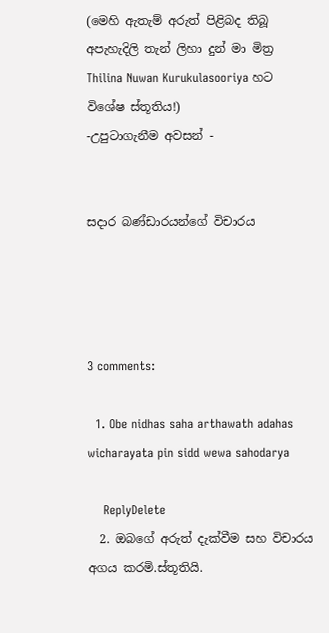(මෙහි ඇතැම් අරුත් පිළිබද තිබූ අපැහැදිලි තැන් ලිහා දුන් මා මිත්‍ර Thilina Nuwan Kurukulasooriya හට විශේෂ ස්තූතිය!)
-උපුටාගැනීම අවසන් -


සදාර බණ්ඩාරයන්ගේ විචාරය




3 comments:

  1. Obe nidhas saha arthawath adahas wicharayata pin sidd wewa sahodarya

    ReplyDelete
  2. ඔබගේ අරුත් දැක්වීම සහ විචාරය අගය කරමි.ස්තූතියි.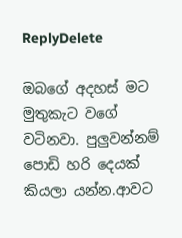ReplyDelete

ඔබගේ අදහස් මට මුතුකැට වගේ වටිනවා. පුලුවන්නම් පොඩි හරි දෙයක් කියලා යන්න.ආවට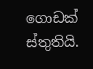ගොඩක් ස්තුතියි.